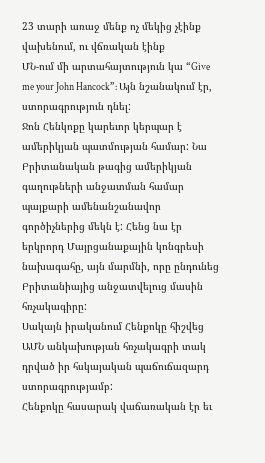23 տարի առաջ մենք ոչ մեկից չէինք վախենում, ու վճռական էինք
ՄՆ-ում մի արտահայտություն կա “Give me your John Hancock”: Այն նշանակում էր, ստորագրություն դնել:
Ջոն Հենկոքը կարեւոր կերպար է ամերիկյան պատմության համար: Նա Բրիտանական թագից ամերիկյան գաղութների անջատման համար պայքարի ամենանշանավոր գործիչներից մեկն է: Հենց նա էր երկրորդ Մայրցանաքային կոնգրեսի նախագահը, այն մարմնի, որը ընդունեց Բրիտանիայից անջատվելուց մասին հռչակագիրը:
Սակայն իրականում Հենքոկը հիշվեց ԱՄՆ անկախության հռչակագրի տակ դրված իր հսկայական պաճուճազարդ ստորագրությամբ:
Հենքոկը հասարակ վաճառական էր եւ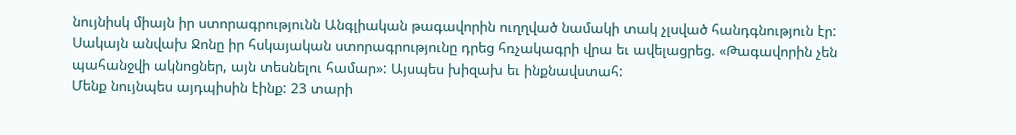նույնիսկ միայն իր ստորագրությունն Անգլիական թագավորին ուղղված նամակի տակ չլսված հանդգնություն էր: Սակայն անվախ Ջոնը իր հսկայական ստորագրությունը դրեց հռչակագրի վրա եւ ավելացրեց. «Թագավորին չեն պահանջվի ակնոցներ, այն տեսնելու համար»: Այսպես խիզախ եւ ինքնավստահ:
Մենք նույնպես այդպիսին էինք: 23 տարի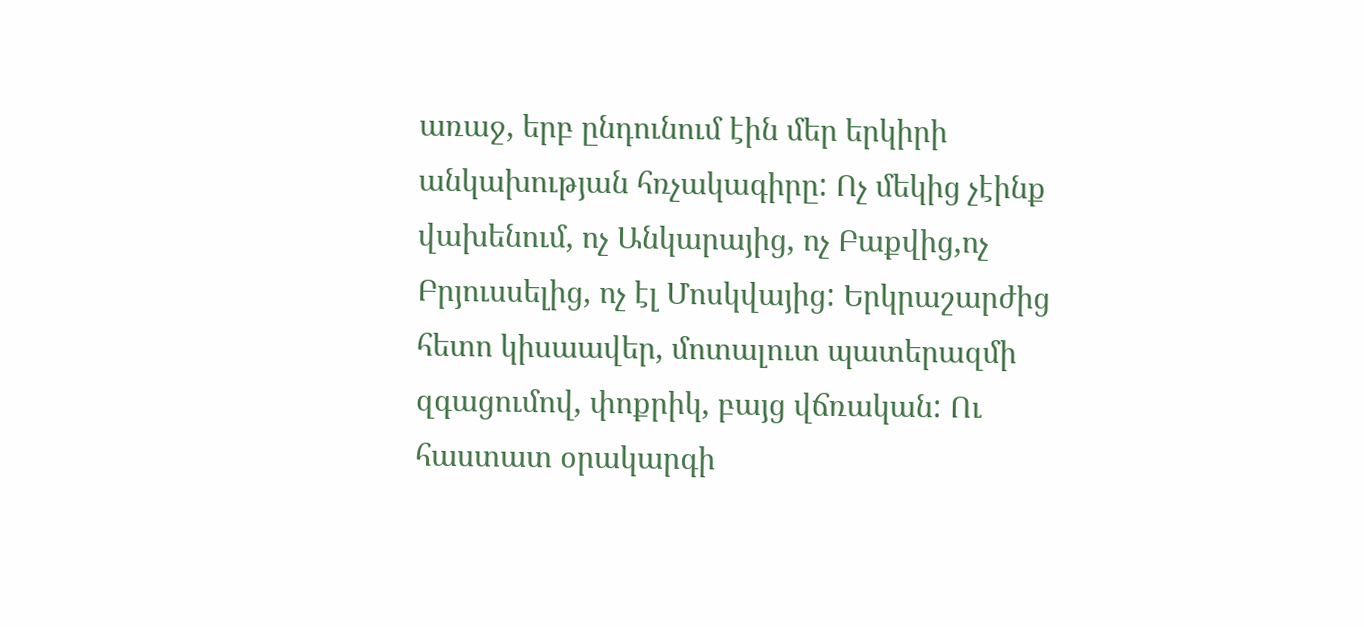առաջ, երբ ընդունում էին մեր երկիրի անկախության հռչակագիրը: Ոչ մեկից չէինք վախենում, ոչ Անկարայից, ոչ Բաքվից,ոչ Բրյուսսելից, ոչ էլ Մոսկվայից: Երկրաշարժից հետո կիսաավեր, մոտալուտ պատերազմի զգացումով, փոքրիկ, բայց վճռական: Ու հաստատ օրակարգի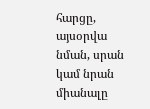հարցը, այսօրվա նման, սրան կամ նրան միանալը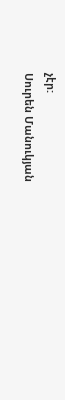չէր:
Սուրեն Մանուկյան